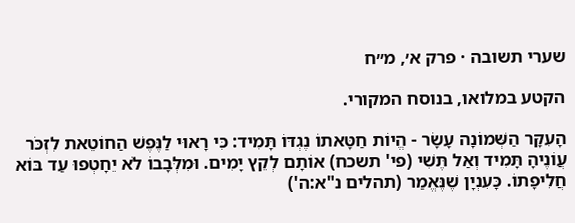שערי תשובה · פרק א׳, מ״ח

הקטע במלואו, בנוסח המקורי.

הָעִקָּר הַשְּׁמוֹנָה עָשָׂר - הֱיוֹת חַטָּאתוֹ נֶגְדּוֹ תָּמִיד: כִּי רָאוּי לַנֶּפֶשׁ הַחוֹטֵאת לִזְכֹּר עֲוֹנֶיהָ תָּמִיד וְאַל תֶּשִׁי (פי' תשכח) אוֹתָם לְקֵץ יָמִים. וּמִלְּבָבוֹ לֹא יֵחָטְפוּ עַד בּוֹא חֲלִיפָתוֹ. כָּעִנְיָן שֶׁנֶּאֱמַר (תהלים נ"א:ה')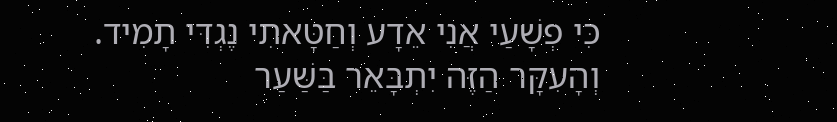כִּי פְשָׁעַי אֲנִי אֵדָע וְחַטָּאתִי נֶגְדִּי תָמִיד. וְהָעִקָּר הַזֶּה יִתְבָּאֵר בַּשַּׁעַר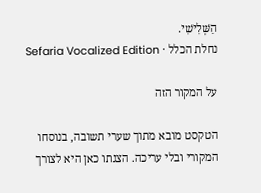הַשְּׁלִישִׁי.
נחלת הכלל · Sefaria Vocalized Edition

על המקור הזה

הטקסט מובא מתוך שערי תשובה, בנוסחו המקורי ובלי עריכה. הצגתו כאן היא לצורך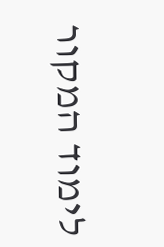לימוד המקור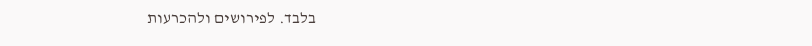בלבד. לפירושים ולהכרעות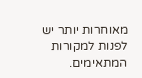מאוחרות יותר יש לפנות למקורות המתאימים.